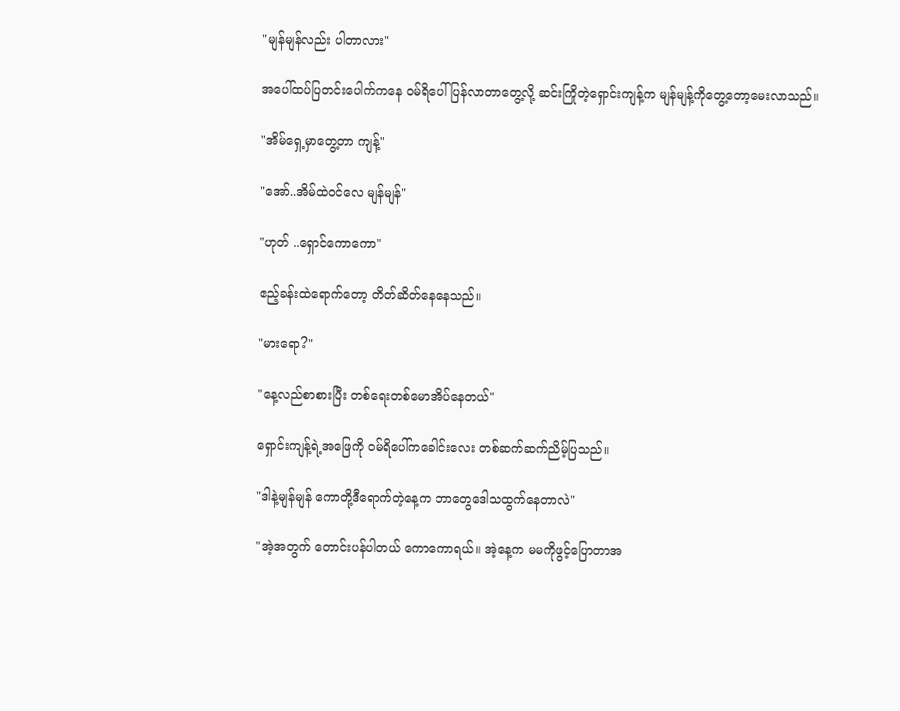"မျန်မျန်လည်း ပါတာလား"

အပေါ်ထပ်ပြတင်းပေါက်ကနေ ဝမ်ရိပေါ် ပြန်လာတာတွေ့လို့ ဆင်းကြိုတဲ့ရှောင်းကျန့်က မျန်မျန့်ကိုတွေ့တော့မေးလာသည်။

"အိမ်ရှေ့မှာတွေ့တာ ကျန့်"

"အော်..အိမ်ထဲဝင်လေ မျန်မျန်"

"ဟုတ် ..ရှောင်ကောကော"

ဧည့်ခန်းထဲရောက်တော့ တိတ်ဆိတ်နေနေသည်။

"မားရော?"

"နေ့လည်စာစားပြီး တစ်ရေးတစ်မောအိပ်နေတယ်"

ရှောင်းကျန့်ရဲ့အဖြေကို ဝမ်ရိပေါ်ကခေါင်းလေး တစ်ဆက်ဆက်ညိမ့်ပြသည်။

"ဒါနဲ့မျန်မျန် ကောတို့ဒီရောက်တဲ့နေ့က ဘာတွေဒေါသထွက်နေတာလဲ"

"အဲ့အတွက် တောင်းပန်ပါတယ် ကောကောရယ်။ အဲ့နေ့က မမကိုဖွင့်ပြောတာအ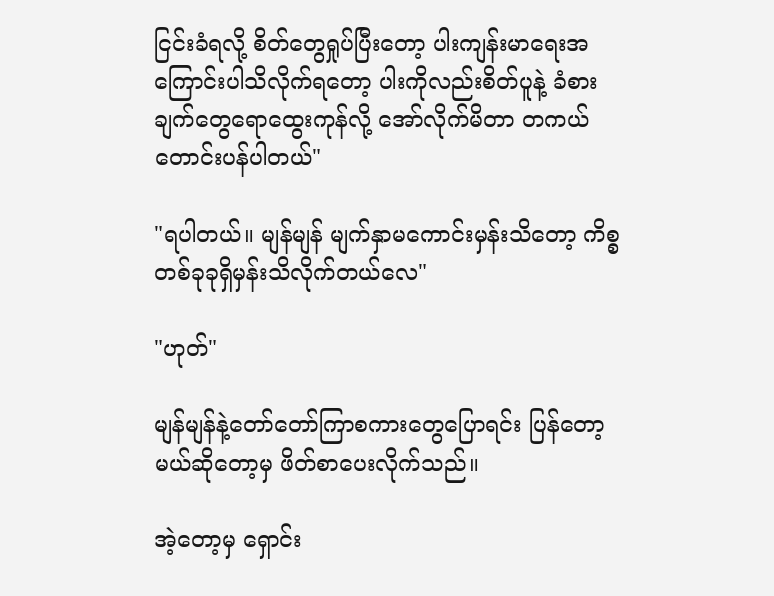ငြင်းခံရလို့ စိတ်တွေရှုပ်ပြီးတော့ ပါးကျန်းမာရေးအကြောင်းပါသိလိုက်ရတော့ ပါးကိုလည်းစိတ်ပူနဲ့ ခံစားချက်တွေရောထွေးကုန်လို့ အော်လိုက်မိတာ တကယ်တောင်းပန်ပါတယ်"

"ရပါတယ်။ မျန်မျန် မျက်နှာမကောင်းမှန်းသိတော့ ကိစ္စတစ်ခုခုရှိမှန်းသိလိုက်တယ်လေ"

"ဟုတ်"

မျန်မျန်နဲ့တော်တော်ကြာစကားတွေပြောရင်း ပြန်တော့မယ်ဆိုတော့မှ ဖိတ်စာပေးလိုက်သည်။

အဲ့တော့မှ ရှောင်း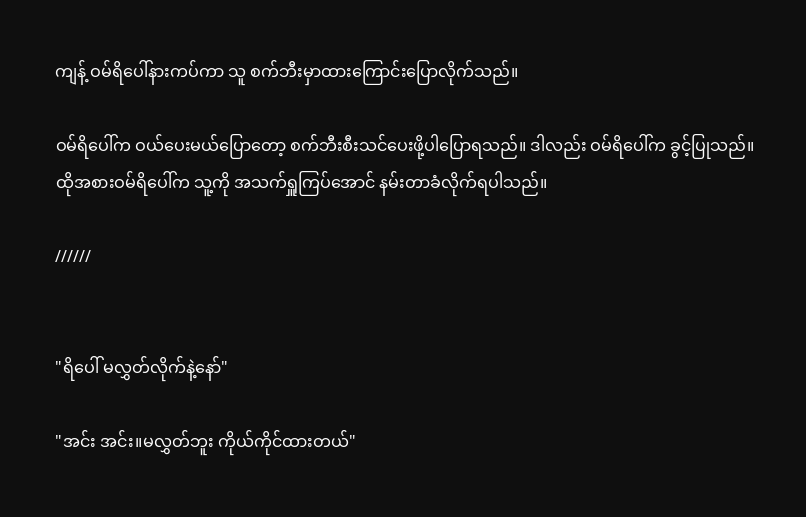ကျန့် ဝမ်ရိပေါ်နားကပ်ကာ သူ စက်ဘီးမှာထားကြောင်းပြောလိုက်သည်။

ဝမ်ရိပေါ်က ဝယ်ပေးမယ်ပြောတော့ စက်ဘီးစီးသင်ပေးဖို့ပါပြောရသည်။ ဒါလည်း ဝမ်ရိပေါ်က ခွင့်ပြုသည်။ ထိုအစားဝမ်ရိပေါ်က သူ့ကို အသက်ရှူကြပ်အောင် နမ်းတာခံလိုက်ရပါသည်။

//////


"ရိပေါ် မလွှတ်လိုက်နဲ့နော်"

"အင်း အင်း။မလွှတ်ဘူး ကိုယ်ကိုင်ထားတယ်"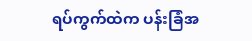ရပ်ကွက်ထဲက ပန်းခြံအ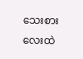သေးစားလေးထဲ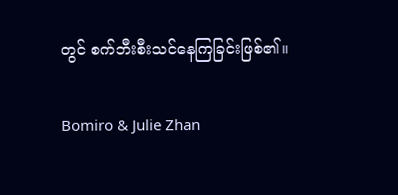တွင် စက်ဘီးစီးသင်နေကြခြင်းဖြစ်၏။

Bomiro & Julie Zhan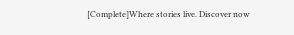[Complete]Where stories live. Discover now